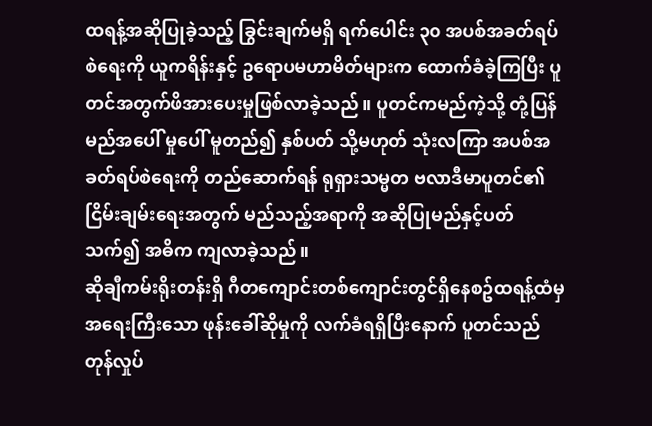ထရန့်အဆိုပြုခဲ့သည့် ခြွင်းချက်မရှိ ရက်ပေါင်း ၃၀ အပစ်အခတ်ရပ်စဲရေးကို ယူကရိန်းနှင့် ဥရောပမဟာမိတ်များက ထောက်ခံခဲ့ကြပြီး ပူတင်အတွက်ဖိအားပေးမှုဖြစ်လာခဲ့သည်။ ပူတင်ကမည်ကဲ့သို့ တုံ့ပြန်မည်အပေါ် မှုပေါ် မူတည်၍ နှစ်ပတ် သို့မဟုတ် သုံးလကြာ အပစ်အခတ်ရပ်စဲရေးကို တည်ဆောက်ရန် ရုရှားသမ္မတ ဗလာဒီမာပူတင်၏ ငြိမ်းချမ်းရေးအတွက် မည်သည့်အရာကို အဆိုပြုမည်နှင့်ပတ်သက်၍ အဓိက ကျလာခဲ့သည်။
ဆိုချီကမ်းရိုးတန်းရှိ ဂီတကျောင်းတစ်ကျောင်းတွင်ရှိနေစဥ်ထရန့်ထံမှ အရေးကြီးသော ဖုန်းခေါ်ဆိုမှုကို လက်ခံရရှိပြီးနောက် ပူတင်သည် တုန်လှုပ်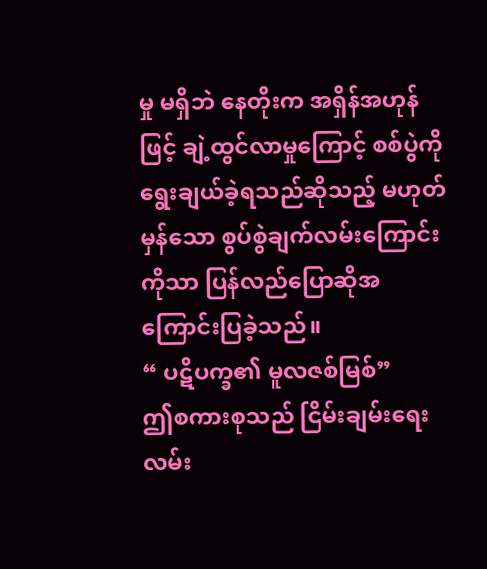မှု မရှိဘဲ နေတိုးက အရှိန်အဟုန်ဖြင့် ချဲ့ထွင်လာမှုကြောင့် စစ်ပွဲကို ရွေးချယ်ခဲ့ရသည်ဆိုသည့် မဟုတ်မှန်သော စွပ်စွဲချက်လမ်းကြောင်းကိုသာ ပြန်လည်ပြောဆိုအကြောင်းပြခဲ့သည်။
“ ပဋိပက္ခ၏ မူလဇစ်မြစ်”
ဤစကားစုသည် ငြိမ်းချမ်းရေးလမ်း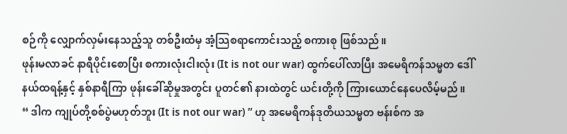စဉ်ကို လျှောက်လှမ်းနေသည့်သူ တစ်ဦးထံမှ အံ့သြစရာကောင်းသည့် စကားစု ဖြစ်သည်။
ဖုန်းမလာခင် နာရီပိုင်းစောပြီး စကားလုံးငါးလုံး (It is not our war) ထွက်ပေါ်လာပြီး အမေရိကန်သမ္မတ ဒေါ်နယ်ထရန့်နှင့် နှစ်နာရီကြာ ဖုန်းခေါ်ဆိုမှုအတွင်း ပူတင်၏ နားထဲတွင် ယင်းတို့ကို ကြားယောင်နေပေလိမ့်မည်။
“ ဒါက ကျုပ်တို့စစ်ပွဲမဟုတ်ဘူး (It is not our war) ” ဟု အမေရိကန်ဒုတိယသမ္မတ ဗန်းစ်က အ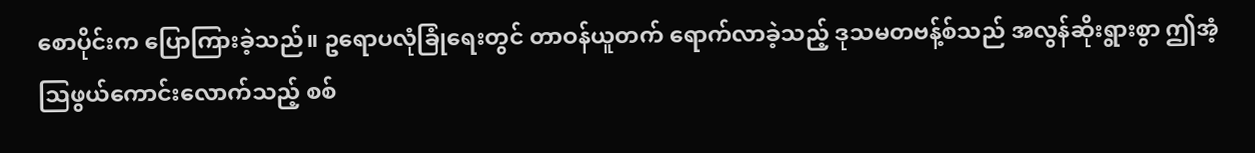စောပိုင်းက ပြောကြားခဲ့သည်။ ဥရောပလုံခြုံရေးတွင် တာဝန်ယူတက် ရောက်လာခဲ့သည့် ဒုသမတဗန့်စ်သည် အလွန်ဆိုးရွားစွာ ဤအံ့သြဖွယ်ကောင်းလောက်သည့် စစ်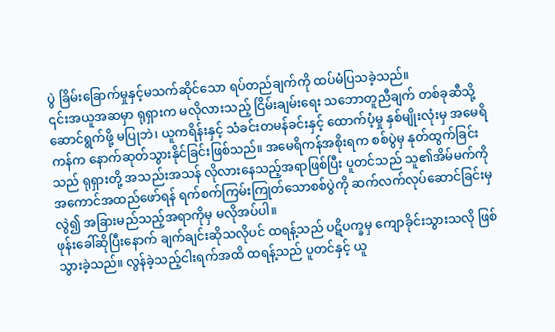ပွဲ ခြိမ်းခြောက်မှုနှင့်မသက်ဆိုင်သော ရပ်တည်ချက်ကို ထပ်မံပြသခဲ့သည်။
၎င်းအယူအဆမှာ ရုရှားက မလိုလားသည့် ငြိမ်းချမ်းရေး သဘောတူညီချက် တစ်ခုဆီသို့ ဆောင်ရွက်ဖို့ မပြုဘဲ၊ ယူကရိန်းနှင့် သံခင်းတမန်ခင်းနှင့် ထောက်ပံ့မှု နှစ်မျိုးလုံးမှ အမေရိကန်က နောက်ဆုတ်သွားနိုင်ခြင်းဖြစ်သည်။ အမေရိကန်အစိုးရက စစ်ပွဲမှ နုတ်ထွက်ခြင်းသည် ရုရှားတို့ အသည်းအသန် လိုလားနေသည့်အရာဖြစ်ပြီး ပူတင်သည် သူ၏အိမ်မက်ကို အကောင်အထည်ဖော်ရန် ရက်စက်ကြမ်းကြုတ်သောစစ်ပွဲကို ဆက်လက်လုပ်ဆောင်ခြင်းမှလွဲ၍ အခြားမည်သည့်အရာကိုမှ မလိုအပ်ပါ။
ဖုန်းခေါ်ဆိုပြီးနောက် ချက်ချင်းဆိုသလိုပင် ထရန့်သည် ပဋိပက္ခမှ ကျောခိုင်းသွားသလို ဖြစ်သွားခဲ့သည်။ လွန်ခဲ့သည့်ငါးရက်အထိ ထရန့်သည် ပူတင်နှင့် ယူ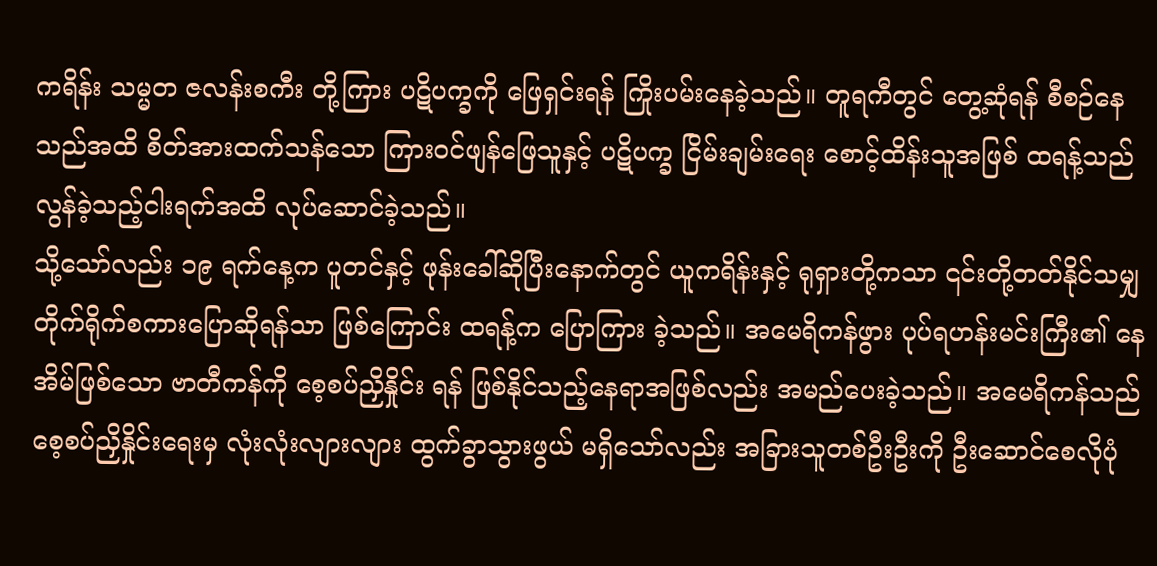ကရိန်း သမ္မတ ဇလန်းစကီး တို့ကြား ပဋိပက္ခကို ဖြေရှင်းရန် ကြိုးပမ်းနေခဲ့သည်။ တူရကီတွင် တွေ့ဆုံရန် စီစဉ်နေသည်အထိ စိတ်အားထက်သန်သော ကြားဝင်ဖျန်ဖြေသူနှင့် ပဋိပက္ခ ငြိမ်းချမ်းရေး စောင့်ထိန်းသူအဖြစ် ထရန့်သည် လွန်ခဲ့သည့်ငါးရက်အထိ လုပ်ဆောင်ခဲ့သည်။
သို့သော်လည်း ၁၉ ရက်နေ့က ပူတင်နှင့် ဖုန်းခေါ်ဆိုပြီးနောက်တွင် ယူကရိန်းနှင့် ရုရှားတို့ကသာ ၎င်းတို့တတ်နိုင်သမျှ တိုက်ရိုက်စကားပြောဆိုရန်သာ ဖြစ်ကြောင်း ထရန့်က ပြောကြား ခဲ့သည်။ အမေရိကန်ဖွား ပုပ်ရဟန်းမင်းကြီး၏ နေအိမ်ဖြစ်သော ဗာတီကန်ကို စေ့စပ်ညှိနှိုင်း ရန် ဖြစ်နိုင်သည့်နေရာအဖြစ်လည်း အမည်ပေးခဲ့သည်။ အမေရိကန်သည် စေ့စပ်ညှိနှိုင်းရေးမှ လုံးလုံးလျားလျား ထွက်ခွာသွားဖွယ် မရှိသော်လည်း အခြားသူတစ်ဦးဦးကို ဦးဆောင်စေလိုပုံ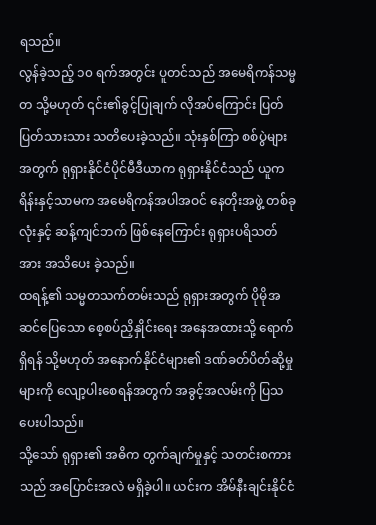ရသည်။
လွန်ခဲ့သည့် ၁၀ ရက်အတွင်း ပူတင်သည် အမေရိကန်သမ္မတ သို့မဟုတ် ၎င်း၏ခွင့်ပြုချက် လိုအပ်ကြောင်း ပြတ်ပြတ်သားသား သတိပေးခဲ့သည်။ သုံးနှစ်ကြာ စစ်ပွဲများအတွက် ရုရှားနိုင်ငံပိုင်မီဒီယာက ရုရှားနိုင်ငံသည် ယူကရိန်းနှင့်သာမက အမေရိကန်အပါအဝင် နေတိုးအဖွဲ့ တစ်ခုလုံးနှင့် ဆန့်ကျင်ဘက် ဖြစ်နေကြောင်း ရုရှားပရိသတ်အား အသိပေး ခဲ့သည်။
ထရန့်၏ သမ္မတသက်တမ်းသည် ရုရှားအတွက် ပိုမိုအဆင်ပြေသော စေ့စပ်ညှိနှိုင်းရေး အနေအထားသို့ ရောက်ရှိရန် သို့မဟုတ် အနောက်နိုင်ငံများ၏ ဒဏ်ခတ်ပိတ်ဆို့မှုများကို လျော့ပါးစေရန်အတွက် အခွင့်အလမ်းကို ပြသပေးပါသည်။
သို့သော် ရုရှား၏ အဓိက တွက်ချက်မှုနှင့် သတင်းစကားသည် အပြောင်းအလဲ မရှိခဲ့ပါ။ ယင်းက အိမ်နီးချင်းနိုင်ငံ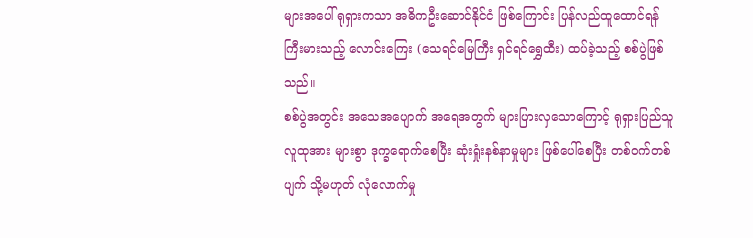များအပေါ် ရုရှားကသာ အဓိကဦးဆောင်နိုင်ငံ ဖြစ်ကြောင်း ပြန်လည်ထူထောင်ရန် ကြီးမားသည့် လောင်းကြေး (သေရင်မြေကြီး ရှင်ရင်ရွှေထီး) ထပ်ခဲ့သည့် စစ်ပွဲဖြစ်သည်။
စစ်ပွဲအတွင်း အသေအပျောက် အရေအတွက် များပြားလှသောကြောင့် ရုရှားပြည်သူ လူထုအား များစွာ ဒုက္ခရောက်စေပြီး ဆုံးရှုံးနစ်နာမှုများ ဖြစ်ပေါ်စေပြီး တစ်ဝက်တစ်ပျက် သို့မဟုတ် လုံလောက်မှု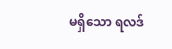မရှိသော ရလဒ်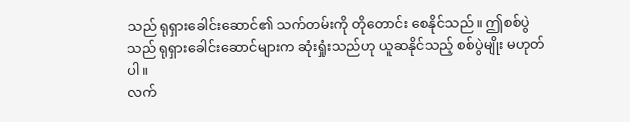သည် ရုရှားခေါင်းဆောင်၏ သက်တမ်းကို တိုတောင်း စေနိုင်သည်။ ဤစစ်ပွဲသည် ရုရှားခေါင်းဆောင်များက ဆုံးရှုံးသည်ဟု ယူဆနိုင်သည့် စစ်ပွဲမျိုး မဟုတ်ပါ။
လက်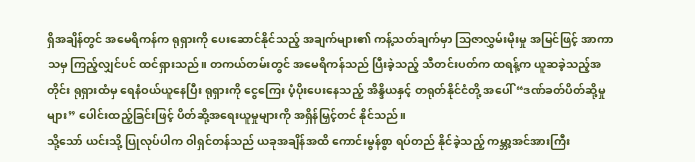ရှိအချိန်တွင် အမေရိကန်က ရုရှားကို ပေးဆောင်နိုင်သည့် အချက်များ၏ ကန့်သတ်ချက်မှာ သြဇာလွှမ်းမိုးမှု အမြင်ဖြင့် အာကာသမှ ကြည့်လျှင်ပင် ထင်ရှားသည်။ တကယ်တမ်းတွင် အမေရိကန်သည် ပြီးခဲ့သည့် သီတင်းပတ်က ထရန့်က ယူဆခဲ့သည့်အတိုင်း ရုရှားထံမှ ရေနံဝယ်ယူနေပြီး ရုရှားကို ငွေကြေး ပံ့ပိုးပေးနေသည့် အိန္ဒိယနှင့် တရုတ်နိုင်ငံတို့ အပေါ် “ဒဏ်ခတ်ပိတ်ဆို့မှုများ” ပေါင်းထည့်ခြင်းဖြင့် ပိတ်ဆို့အရေးယူမှုများကို အရှိန်မြှင့်တင် နိုင်သည်။
သို့သော် ယင်းသို့ ပြုလုပ်ပါက ဝါရှင်တန်သည် ယခုအချိန်အထိ ကောင်းမွန်စွာ ရပ်တည် နိုင်ခဲ့သည့် ကမ္ဘာ့အင်အားကြီး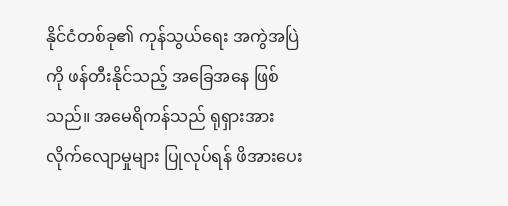နိုင်ငံတစ်ခု၏ ကုန်သွယ်ရေး အကွဲအပြဲကို ဖန်တီးနိုင်သည့် အခြေအနေ ဖြစ်သည်။ အမေရိကန်သည် ရုရှားအား လိုက်လျောမှုများ ပြုလုပ်ရန် ဖိအားပေး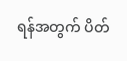ရန်အတွက် ပိတ်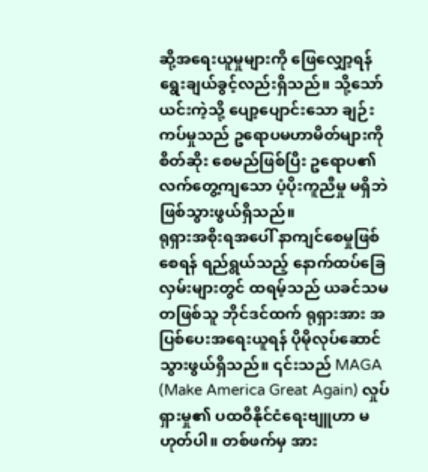ဆို့အရေးယူမှုများကို ဖြေလျှော့ရန် ရွေးချယ်ခွင့်လည်းရှိသည်။ သို့သော် ယင်းကဲ့သို့ ပျော့ပျောင်းသော ချဉ်းကပ်မှုသည် ဥရောပမဟာမိတ်များကို စိတ်ဆိုး စေမည်ဖြစ်ပြီး ဥရောပ၏ လက်တွေ့ကျသော ပံ့ပိုးကူညီမှု မရှိဘဲ ဖြစ်သွားဖွယ်ရှိသည်။
ရုရှားအစိုးရအပေါ် နာကျင်စေမှုဖြစ်စေရန် ရည်ရွယ်သည့် နောက်ထပ်ခြေလှမ်းများတွင် ထရမ့်သည် ယခင်သမတဖြစ်သူ ဘိုင်ဒင်ထက် ရုရှားအား အပြစ်ပေးအရေးယူရန် ပိုမိုလုပ်ဆောင်သွားဖွယ်ရှိသည်။ ၎င်းသည် MAGA (Make America Great Again) လှုပ်ရှားမှု၏ ပထဝီနိုင်ငံရေးဗျူဟာ မဟုတ်ပါ။ တစ်ဖက်မှ အား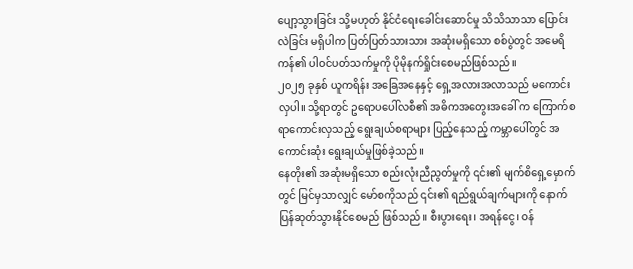ပျော့သွားခြင်း သို့မဟုတ် နိုင်ငံရေးခေါင်းဆောင်မှု သိသိသာသာ ပြောင်းလဲခြင်း မရှိပါက ပြတ်ပြတ်သားသား အဆုံးမရှိသော စစ်ပွဲတွင် အမေရိကန်၏ ပါဝင်ပတ်သက်မှုကို ပိုမိုနက်ရှိုင်းစေမည်ဖြစ်သည်။
၂၀၂၅ ခုနှစ် ယူကရိန်း အခြေအနေနှင့် ရှေ့အလားအလာသည် မကောင်းလှပါ။ သို့ရာတွင် ဥရောပပေါ်လစီ၏ အဓိကအတွေးအခေါ် က ကြောက်စရာကောင်းလှသည့် ရွေးချယ်စရာများ ပြည့်နေသည့် ကမ္ဘာပေါ်တွင် အကောင်းဆုံး ရွေးချယ်မှုဖြစ်ခဲ့သည်။
နေတိုး၏ အဆုံးမရှိသော စည်းလုံးညီညွတ်မှုကို ၎င်း၏ မျက်စိရှေ့မှောက်တွင် မြင်မှသာလျှင် မော်စကိုသည် ၎င်း၏ ရည်ရွယ်ချက်များကို နောက်ပြန်ဆုတ်သွားနိုင်စေမည် ဖြစ်သည်။ စီးပွားရေး၊ အရန်ငွေ၊ ဝန်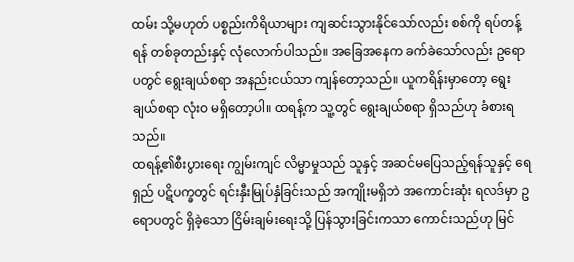ထမ်း သို့မဟုတ် ပစ္စည်းကိရိယာများ ကျဆင်းသွားနိုင်သော်လည်း စစ်ကို ရပ်တန့်ရန် တစ်ခုတည်းနှင့် လုံလောက်ပါသည်။ အခြေအနေက ခက်ခဲသော်လည်း ဥရောပတွင် ရွေးချယ်စရာ အနည်းငယ်သာ ကျန်တော့သည်။ ယူကရိန်းမှာတော့ ရွေးချယ်စရာ လုံးဝ မရှိတော့ပါ။ ထရန့်က သူ့တွင် ရွေးချယ်စရာ ရှိသည်ဟု ခံစားရသည်။
ထရန့်၏စီးပွားရေး ကျွမ်းကျင် လိမ္မာမှုသည် သူနှင့် အဆင်မပြေသည့်ရန်သူနှင့် ရေရှည် ပဋိပက္ခတွင် ရင်းနှီးမြုပ်နှံခြင်းသည် အကျိုးမရှိဘဲ အကောင်းဆုံး ရလဒ်မှာ ဥရောပတွင် ရှိခဲ့သော ငြိမ်းချမ်းရေးသို့ ပြန်သွားခြင်းကသာ ကောင်းသည်ဟု မြင်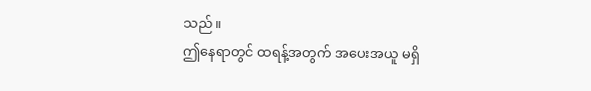သည်။
ဤနေရာတွင် ထရန့်အတွက် အပေးအယူ မရှိ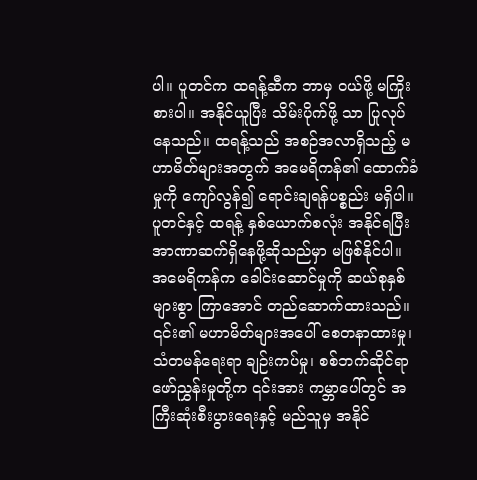ပါ။ ပူတင်က ထရန့်ဆီက ဘာမှ ဝယ်ဖို့ မကြိုးစားပါ။ အနိုင်ယူပြီး သိမ်းပိုက်ဖို့ သာ ပြုလုပ်နေသည်။ ထရန့်သည် အစဉ်အလာရှိသည့် မဟာမိတ်များအတွက် အမေရိကန်၏ ထောက်ခံမှုကို ကျော်လွန်၍ ရောင်းချရန်ပစ္စည်း မရှိပါ။ ပူတင်နှင့် ထရန့် နှစ်ယောက်စလုံး အနိုင်ရပြီး အာဏာဆက်ရှိနေဖို့ဆိုသည်မှာ မဖြစ်နိုင်ပါ။
အမေရိကန်က ခေါင်းဆောင်မှုကို ဆယ်စုနှစ်များစွာ ကြာအောင် တည်ဆောက်ထားသည်။ ၎င်း၏ မဟာမိတ်များအပေါ် စေတနာထားမှု၊ သံတမန်ရေးရာ ချဉ်းကပ်မှု၊ စစ်ဘက်ဆိုင်ရာ ဖော်ညွှန်းမှုတို့က ၎င်းအား ကမ္ဘာပေါ်တွင် အကြီးဆုံးစီးပွားရေးနှင့် မည်သူမှ အနိုင်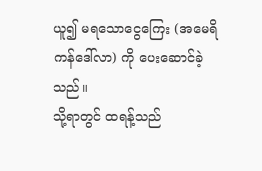ယူ၍ မရသောငွေကြေး (အမေရိကန်ဒေါ်လာ) ကို ပေးဆောင်ခဲ့သည်။
သို့ရာတွင် ထရန့်သည်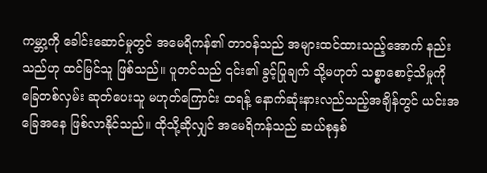ကမ္ဘာ့ကို ခေါင်းဆောင်မှုတွင် အမေရိကန်၏ တာဝန်သည် အများထင်ထားသည့်အောက် နည်းသည်ဟု ထင်မြင်သူ ဖြစ်သည်။ ပူတင်သည် ၎င်း၏ ခွင့်ပြုချက် သို့မဟုတ် သစ္စာစောင့်သိမှုကို ခြေတစ်လှမ်း ဆုတ်ပေးသူ မဟုတ်ကြောင်း ထရန့် နောက်ဆုံးနားလည်သည့်အချိန်တွင် ယင်းအခြေအနေ ဖြစ်လာနိုင်သည်။ ထိုသို့ဆိုလျှင် အမေရိကန်သည် ဆယ်စုနှစ်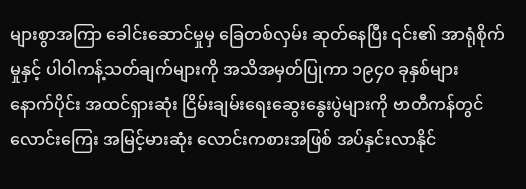များစွာအကြာ ခေါင်းဆောင်မှုမှ ခြေတစ်လှမ်း ဆုတ်နေပြီး ၎င်း၏ အာရုံစိုက်မှုနှင့် ပါဝါကန့်သတ်ချက်များကို အသိအမှတ်ပြုကာ ၁၉၄၀ ခုနှစ်များ နောက်ပိုင်း အထင်ရှားဆုံး ငြိမ်းချမ်းရေးဆွေးနွေးပွဲများကို ဗာတီကန်တွင် လောင်းကြေး အမြင့်မားဆုံး လောင်းကစားအဖြစ် အပ်နှင်းလာနိုင်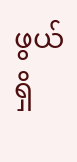ဖွယ်ရှိ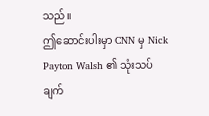သည်။
ဤဆောင်းပါးမှာ CNN မှ Nick Payton Walsh ၏ သုံးသပ်ချက်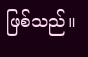ဖြစ်သည်။